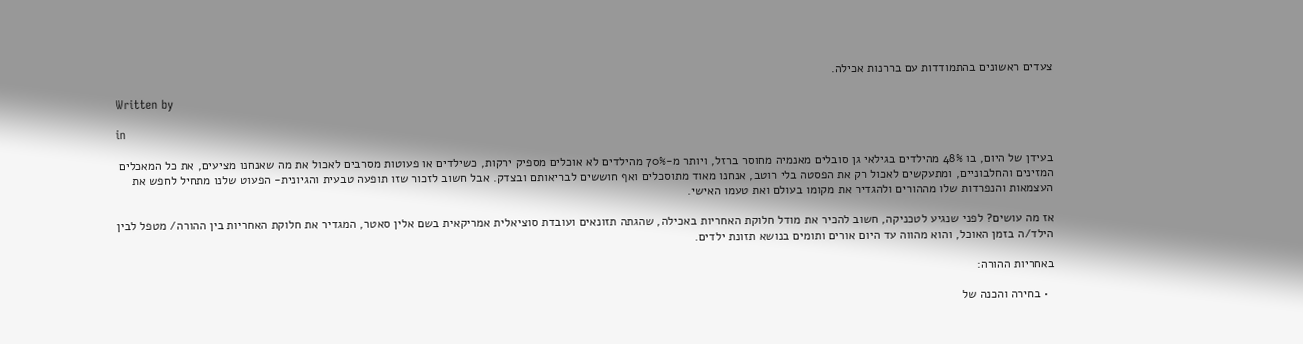צעדים ראשונים בהתמודדות עם בררנות אכילה.

Written by

in

בעידן של היום, בו 48% מהילדים בגילאי גן סובלים מאנמיה מחוסר ברזל, ויותר מ-70% מהילדים לא אוכלים מספיק ירקות, כשילדים או פעוטות מסרבים לאכול את מה שאנחנו מציעים, את כל המאכלים המזינים והחלבוניים, ומתעקשים לאכול רק את הפסטה בלי רוטב, אנחנו מאוד מתוסכלים ואף חוששים לבריאותם ובצדק. אבל חשוב לזכור שזו תופעה טבעית והגיונית- הפעוט שלנו מתחיל לחפש את העצמאות והנפרדות שלו מההורים ולהגדיר את מקומו בעולם ואת טעמו האישי.

אז מה עושים? לפני שנגיע לטכניקה, חשוב להכיר את מודל חלוקת האחריות באכילה, שהגתה תזונאים ועובדת סוציאלית אמריקאית בשם אלין סאטר, המגדיר את חלוקת האחריות בין ההורה/ מטפל לבין הילד/ה בזמן האוכל, והוא מהווה עד היום אורים ותומים בנושא תזונת ילדים.

באחריות ההורה:

  • בחירה והכנה של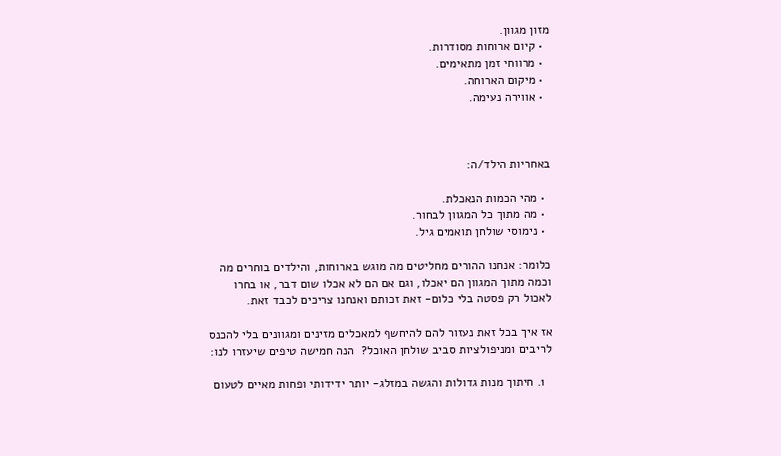מזון מגוון.
  • קיום ארוחות מסודרות.
  • מרווחי זמן מתאימים.
  • מיקום הארוחה.
  • אווירה נעימה.



באחריות הילד/ה:

  • מהי הכמות הנאכלת.
  • מה מתוך כל המגוון לבחור.
  • נימוסי שולחן תואמים גיל.

כלומר: אנחנו ההורים מחליטים מה מוגש בארוחות, והילדים בוחרים מה וכמה מתוך המגוון הם יאכלו, וגם אם הם לא אכלו שום דבר, או בחרו לאכול רק פסטה בלי כלום- זאת זכותם ואנחנו צריכים לכבד זאת.

אז איך בכל זאת נעזור להם להיחשף למאכלים מזינים ומגוונים בלי להכנס לריבים ומניפולציות סביב שולחן האוכל?  הנה חמישה טיפים שיעזרו לנו:

  1. חיתוך מנות גדולות והגשה במזלג- יותר ידידותי ופחות מאיים לטעום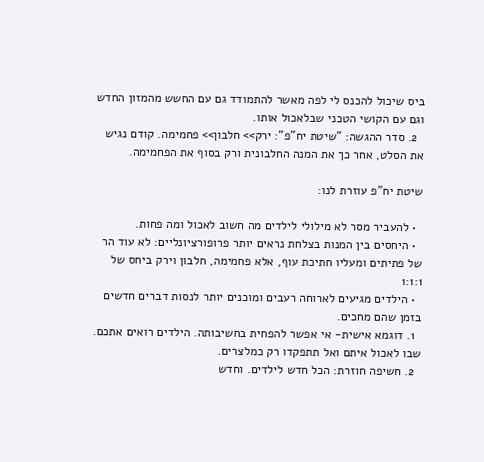ביס שיכול להכנס לי לפה מאשר להתמודד גם עם החשש מהמזון החדש וגם עם הקושי הטכני שבלאכול אותו.
  2. סדר ההגשה: "שיטת יח"פ": ירק>> חלבון>> פחמימה. קודם נגיש את הסלט, אחר כך את המנה החלבונית ורק בסוף את הפחמימה.

שיטת יח"פ עוזרת לנו:

  • להעביר מסר לא מילולי לילדים מה חשוב לאכול ומה פחות.
  • היחסים בין המנות בצלחת נראים יותר פרופורציונליים: לא עוד הר של פתיתים ומעליו חתיכת עוף, אלא פחמימה, חלבון וירק ביחס של 1:1:1
  • הילדים מגיעים לארוחה רעבים ומוכנים יותר לנסות דברים חדשים בזמן שהם מחכים.
  1. דוגמא אישית- אי אפשר להפחית בחשיבותה. הילדים רואים אתכם. שבו לאכול איתם ואל תתפקדו רק כמלצרים.
  2. חשיפה חוזרת: הכל חדש לילדים. וחדש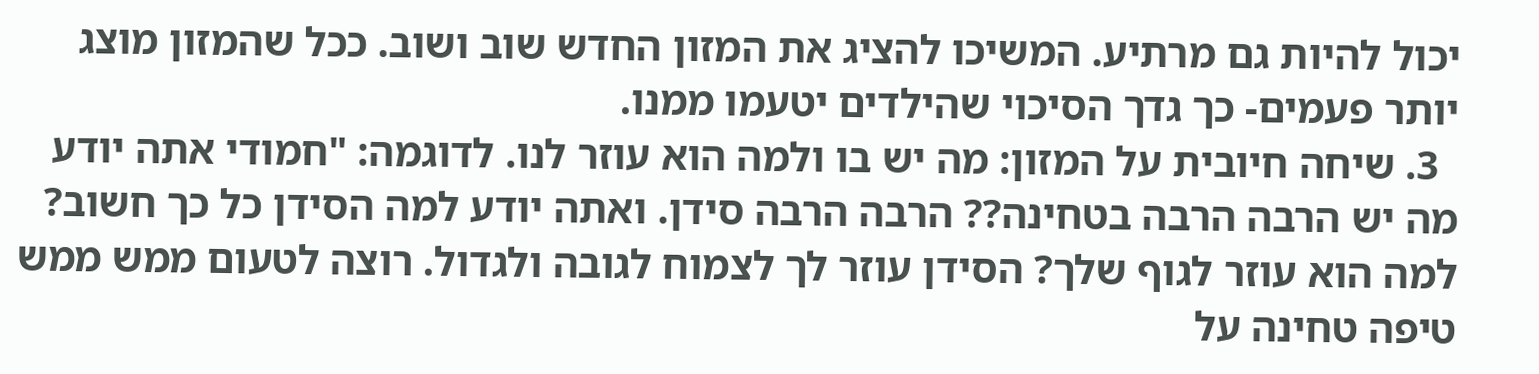יכול להיות גם מרתיע. המשיכו להציג את המזון החדש שוב ושוב. ככל שהמזון מוצג יותר פעמים- כך גדך הסיכוי שהילדים יטעמו ממנו.
  3. שיחה חיובית על המזון: מה יש בו ולמה הוא עוזר לנו. לדוגמה: "חמודי אתה יודע מה יש הרבה הרבה בטחינה?? הרבה הרבה סידן. ואתה יודע למה הסידן כל כך חשוב? למה הוא עוזר לגוף שלך? הסידן עוזר לך לצמוח לגובה ולגדול. רוצה לטעום ממש ממש טיפה טחינה על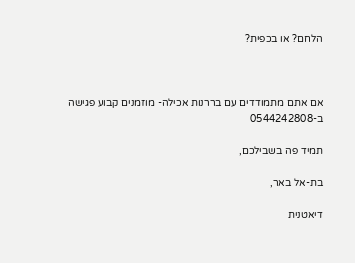הלחם? או בכפית?



אם אתם מתמודדים עם בררנות אכילה- מוזמנים קבוע פגישה ב-0544242808

תמיד פה בשבילכם,

בת-אל באר,

דיאטנית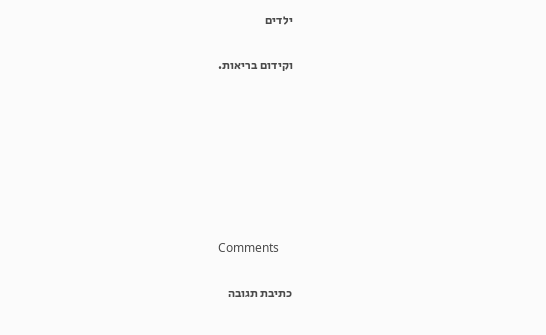ילדים

וקידום בריאות.







Comments

כתיבת תגובה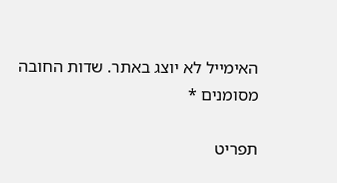האימייל לא יוצג באתר. שדות החובה מסומנים *

תפריט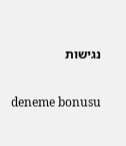נגישות

deneme bonusu